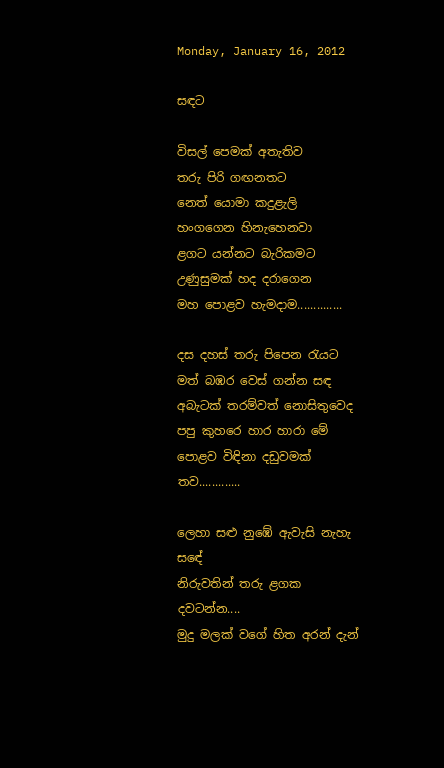Monday, January 16, 2012

සඳට

විසල් පෙමක් අතැතිව
තරු පිරි ගඟනතට
නෙත් යොමා කදුළැලි
හංගගෙන හිනැහෙනවා
ළගට යන්නට බැරිකමට
උණුසුමක් හද දරාගෙන
මහ පොළව හැමදාම..............

දස දහස් තරු පිපෙන රැයට
මත් බඹර වෙස් ගන්න සඳ
අබැටක් තරම්වත් නොසිතුවෙද
පපු කුහරෙ හාර හාරා මේ
පොළව විඳිනා දඩුවමක් තව.............

ලෙහා සළු නුඹේ ඇවැසි නැහැ සඳේ
නිරුවතින් තරු ළගක දවටන්න....
මුදු මලක් වගේ හිත අරන් දැන්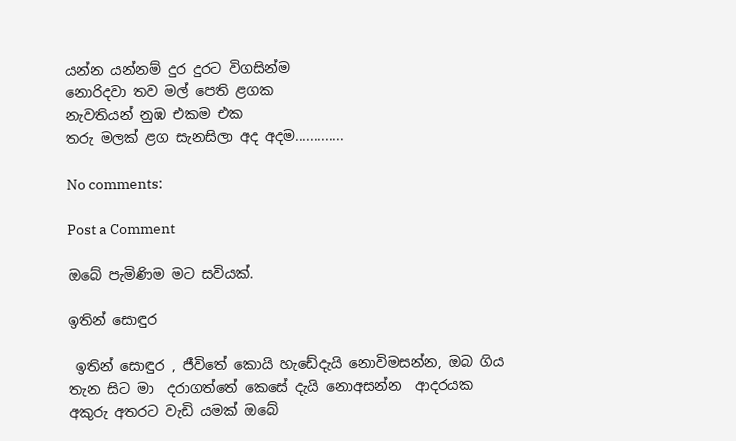යන්න යන්නම් දුර දුරට විගසින්ම
නොරිදවා තව මල් පෙති ළගක
නැවතියන් නුඹ එකම එක
තරු මලක් ළග සැනසිලා අද අදම.............

No comments:

Post a Comment

ඔබේ පැමිණිම මට සවියක්.

ඉතින් සොඳුර

 ඉතින් සොඳුර , ජීවිතේ කොයි හැඩේදැයි නොවිමසන්න, ඔබ ගිය තැන සිට මා  දරාගත්තේ කෙසේ දැයි නොඅසන්න  ආදරයක අකුරු අතරට වැඩි යමක් ඔබේ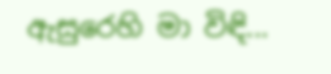ඇසුරෙහි මා විඳි...